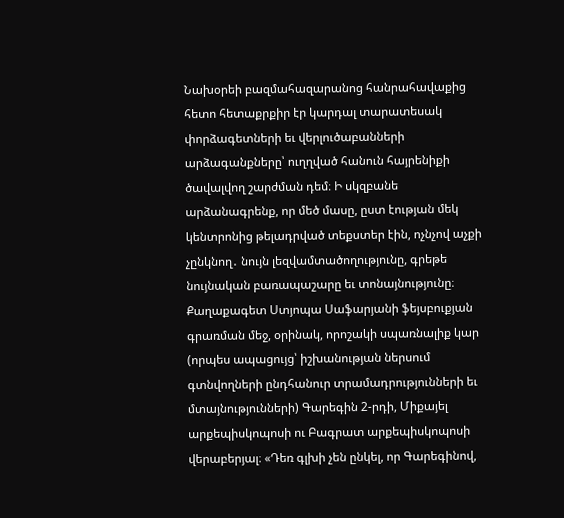Նախօրեի բազմահազարանոց հանրահավաքից հետո հետաքրքիր էր կարդալ տարատեսակ փորձագետների եւ վերլուծաբանների արձագանքները՝ ուղղված հանուն հայրենիքի ծավալվող շարժման դեմ։ Ի սկզբանե արձանագրենք, որ մեծ մասը, ըստ էության մեկ կենտրոնից թելադրված տեքստեր էին, ոչնչով աչքի չընկնող․ նույն լեզվամտածողությունը, գրեթե նույնական բառապաշարը եւ տոնայնությունը։
Քաղաքագետ Ստյոպա Սաֆարյանի ֆեյսբուքյան գրառման մեջ, օրինակ, որոշակի սպառնալիք կար (որպես ապացույց՝ իշխանության ներսում գտնվողների ընդհանուր տրամադրությունների եւ մտայնությունների) Գարեգին 2-րդի, Միքայել արքեպիսկոպոսի ու Բագրատ արքեպիսկոպոսի վերաբերյալ։ «Դեռ գլխի չեն ընկել, որ Գարեգինով,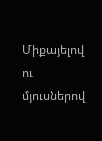Միքայելով ու մյուսներով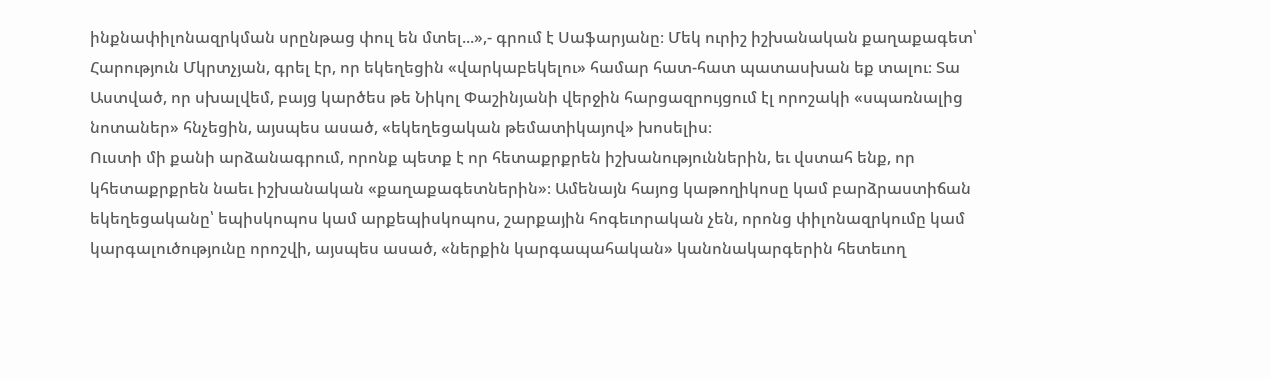ինքնափիլոնազրկման սրընթաց փուլ են մտել...»,- գրում է Սաֆարյանը։ Մեկ ուրիշ իշխանական քաղաքագետ՝ Հարություն Մկրտչյան, գրել էր, որ եկեղեցին «վարկաբեկելու» համար հատ-հատ պատասխան եք տալու։ Տա Աստված, որ սխալվեմ, բայց կարծես թե Նիկոլ Փաշինյանի վերջին հարցազրույցում էլ որոշակի «սպառնալից նոտաներ» հնչեցին, այսպես ասած, «եկեղեցական թեմատիկայով» խոսելիս։
Ուստի մի քանի արձանագրում, որոնք պետք է որ հետաքրքրեն իշխանություններին, եւ վստահ ենք, որ կհետաքրքրեն նաեւ իշխանական «քաղաքագետներին»։ Ամենայն հայոց կաթողիկոսը կամ բարձրաստիճան եկեղեցականը՝ եպիսկոպոս կամ արքեպիսկոպոս, շարքային հոգեւորական չեն, որոնց փիլոնազրկումը կամ կարգալուծությունը որոշվի, այսպես ասած, «ներքին կարգապահական» կանոնակարգերին հետեւող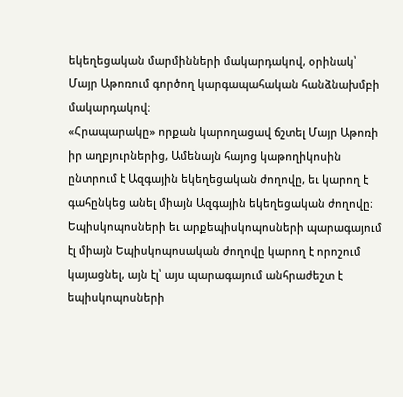եկեղեցական մարմինների մակարդակով, օրինակ՝ Մայր Աթոռում գործող կարգապահական հանձնախմբի մակարդակով։
«Հրապարակը» որքան կարողացավ ճշտել Մայր Աթոռի իր աղբյուրներից, Ամենայն հայոց կաթողիկոսին ընտրում է Ազգային եկեղեցական ժողովը, եւ կարող է գահընկեց անել միայն Ազգային եկեղեցական ժողովը։ Եպիսկոպոսների եւ արքեպիսկոպոսների պարագայում էլ միայն Եպիսկոպոսական ժողովը կարող է որոշում կայացնել, այն էլ՝ այս պարագայում անհրաժեշտ է եպիսկոպոսների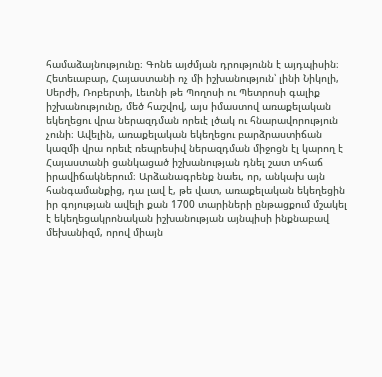համաձայնությունը։ Գոնե այժմյան դրությունն է այդպիսին։ Հետեւաբար, Հայաստանի ոչ մի իշխանություն՝ լինի Նիկոլի, Սերժի, Ռոբերտի, Լեւոնի թե Պողոսի ու Պետրոսի գալիք իշխանությունը, մեծ հաշվով, այս իմաստով առաքելական եկեղեցու վրա ներազդման որեւէ լծակ ու հնարավորություն չունի։ Ավելին, առաքելական եկեղեցու բարձրաստիճան կազմի վրա որեւէ ռեպրեսիվ ներազդման միջոցն էլ կարող է Հայաստանի ցանկացած իշխանության դնել շատ տհաճ իրավիճակներում։ Արձանագրենք նաեւ, որ, անկախ այն հանգամանքից, դա լավ է, թե վատ, առաքելական եկեղեցին իր գոյության ավելի քան 1700 տարիների ընթացքում մշակել է եկեղեցակրոնական իշխանության այնպիսի ինքնաբավ մեխանիզմ, որով միայն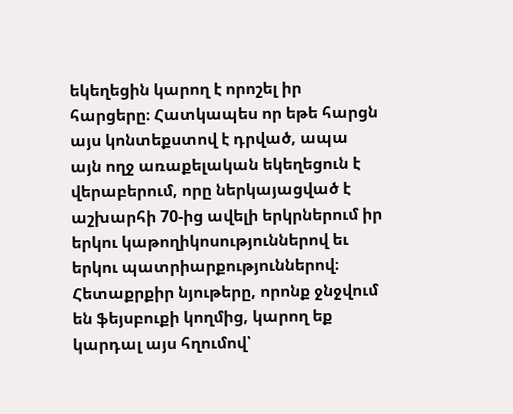եկեղեցին կարող է որոշել իր հարցերը։ Հատկապես որ եթե հարցն այս կոնտեքստով է դրված, ապա այն ողջ առաքելական եկեղեցուն է վերաբերում, որը ներկայացված է աշխարհի 70-ից ավելի երկրներում իր երկու կաթողիկոսություններով եւ երկու պատրիարքություններով։
Հետաքրքիր նյութերը, որոնք ջնջվում են ֆեյսբուքի կողմից, կարող եք կարդալ այս հղումով՝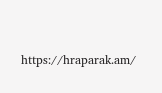https://hraparak.am/